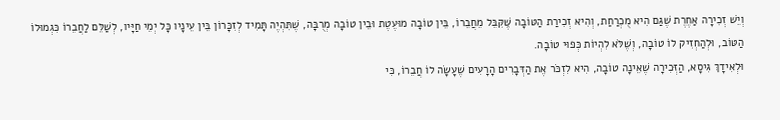וְיֵשׁ זְכִירָה אַחֶרֶת שֶׁגַּם הִיא מֻכְרַחַת, וְהִיא זְכִירַת הַטּוֹבָה שֶּׁקִּבֵּל מֵחֲבֵרוֹ, בֵּין טוֹבָה מוּעֶטֶת וּבֵין טוֹבָה מְרֻבָּה, שֶׁתִּהְיֶה תָּמִיד לְזִכָּרוֹן בֵּין עֵינָיו כָּל יְמֵי חַיָּיו, לְשַׁלֵּם לַחֲבֵרוֹ כִּגְמוּלוֹ הַטּוֹב, וּלְהַחְזִיק לוֹ טוֹבָה, וְשֶׁלֹּא לִהְיוֹת כְּפוּי טוֹבָה.
וּלְאִידָךְ גִּיסָא, הַזְּכִירָה שֶׁאֵינָה טוֹבָה, הִיא לִזְכֹּר אֶת הַדְּבָרִים הָרָעִים שֶׁעָשָׂה לוֹ חֲבֵרוֹ, כִּי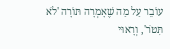עוֹבֵר עַל מַה שֶׁאָמְרָה תּוֹרָה 'לֹא תִּטֹּר', וְרָאוּי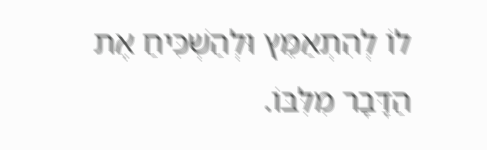לוֹ לְהִתְאַמֵּץ וּלְהַשְׁכִּיחַ אֶת הַדָּבָר מִלִּבּוֹ.